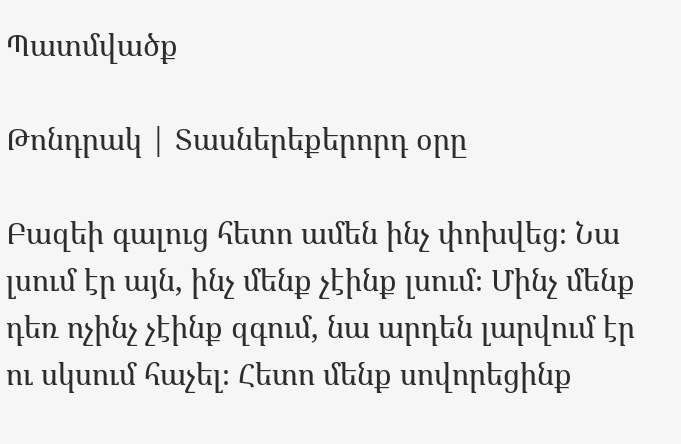Պատմվածք

Թոնդրակ | Տասներեքերորդ օրը

Բազեի գալուց հետո ամեն ինչ փոխվեց։ Նա լսում էր այն, ինչ մենք չէինք լսում։ Մինչ մենք դեռ ոչինչ չէինք զգում, նա արդեն լարվում էր ու սկսում հաչել։ Հետո մենք սովորեցինք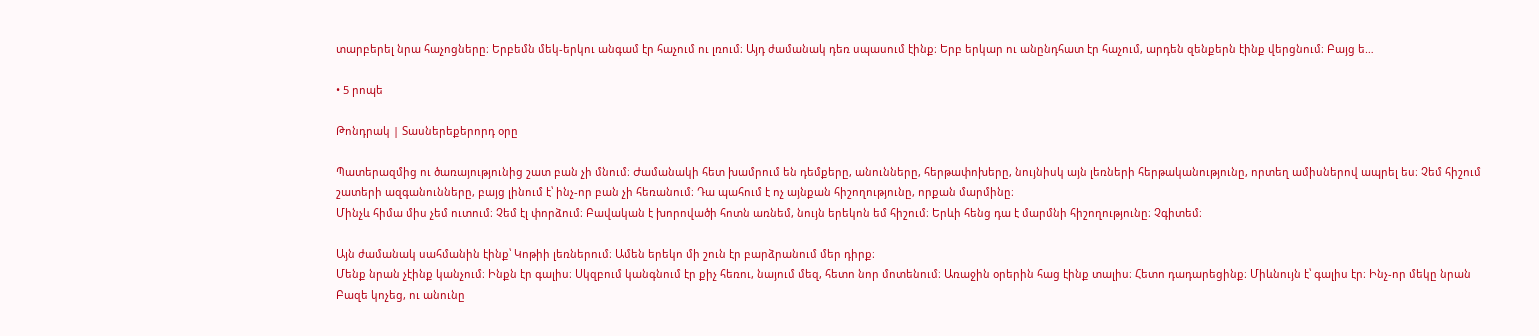տարբերել նրա հաչոցները։ Երբեմն մեկ-երկու անգամ էր հաչում ու լռում։ Այդ ժամանակ դեռ սպասում էինք։ Երբ երկար ու անընդհատ էր հաչում, արդեն զենքերն էինք վերցնում։ Բայց ե…

• 5 րոպե

Թոնդրակ | Տասներեքերորդ օրը

Պատերազմից ու ծառայությունից շատ բան չի մնում։ Ժամանակի հետ խամրում են դեմքերը, անունները, հերթափոխերը, նույնիսկ այն լեռների հերթականությունը, որտեղ ամիսներով ապրել ես։ Չեմ հիշում շատերի ազգանունները, բայց լինում է՝ ինչ-որ բան չի հեռանում։ Դա պահում է ոչ այնքան հիշողությունը, որքան մարմինը։
Մինչև հիմա միս չեմ ուտում։ Չեմ էլ փորձում։ Բավական է խորովածի հոտն առնեմ, նույն երեկոն եմ հիշում։ Երևի հենց դա է մարմնի հիշողությունը։ Չգիտեմ։

Այն ժամանակ սահմանին էինք՝ Կոթիի լեռներում։ Ամեն երեկո մի շուն էր բարձրանում մեր դիրք։
Մենք նրան չէինք կանչում։ Ինքն էր գալիս։ Սկզբում կանգնում էր քիչ հեռու, նայում մեզ, հետո նոր մոտենում։ Առաջին օրերին հաց էինք տալիս։ Հետո դադարեցինք։ Միևնույն է՝ գալիս էր։ Ինչ-որ մեկը նրան Բազե կոչեց, ու անունը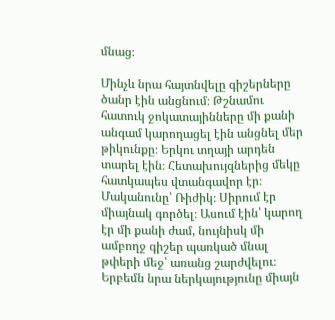մնաց։

Մինչև նրա հայտնվելը գիշերները ծանր էին անցնում։ Թշնամու հատուկ ջոկատայինները մի քանի անգամ կարողացել էին անցնել մեր թիկունքը։ Երկու տղայի արդեն տարել էին։ Հետախույզներից մեկը հատկապես վտանգավոր էր։ Մականունը՝ Ռիժիկ։ Սիրում էր միայնակ գործել։ Ասում էին՝ կարող էր մի քանի ժամ, նույնիսկ մի ամբողջ գիշեր պառկած մնալ թփերի մեջ՝ առանց շարժվելու։ Երբեմն նրա ներկայությունը միայն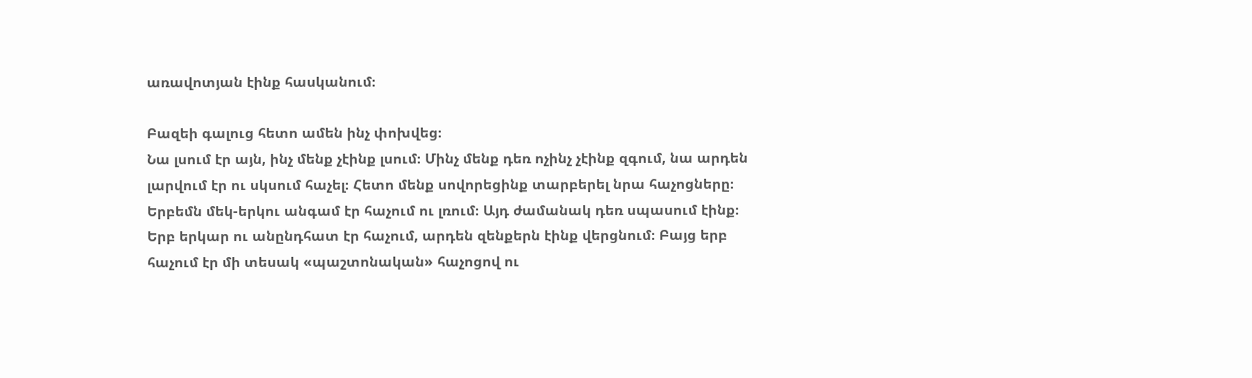առավոտյան էինք հասկանում։

Բազեի գալուց հետո ամեն ինչ փոխվեց։
Նա լսում էր այն, ինչ մենք չէինք լսում։ Մինչ մենք դեռ ոչինչ չէինք զգում, նա արդեն լարվում էր ու սկսում հաչել։ Հետո մենք սովորեցինք տարբերել նրա հաչոցները։ Երբեմն մեկ-երկու անգամ էր հաչում ու լռում։ Այդ ժամանակ դեռ սպասում էինք։ Երբ երկար ու անընդհատ էր հաչում, արդեն զենքերն էինք վերցնում։ Բայց երբ հաչում էր մի տեսակ «պաշտոնական» հաչոցով ու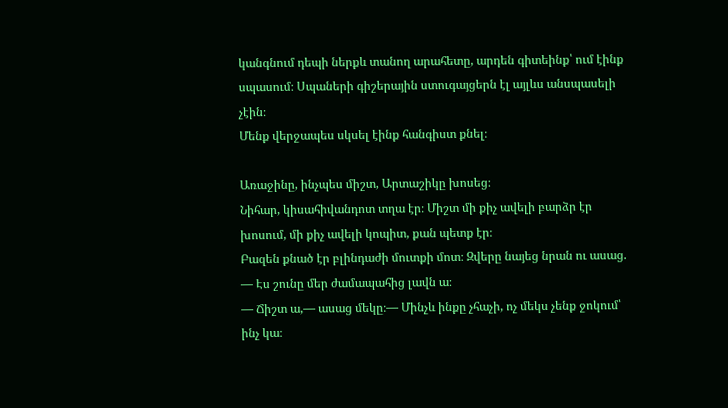կանգնում դեպի ներքև տանող արահետը, արդեն գիտեինք՝ ում էինք սպասում։ Սպաների գիշերային ստուգայցերն էլ այլևս անսպասելի չէին։
Մենք վերջապես սկսել էինք հանգիստ քնել։

Առաջինը, ինչպես միշտ, Արտաշիկը խոսեց։
Նիհար, կիսահիվանդոտ տղա էր։ Միշտ մի քիչ ավելի բարձր էր խոսում, մի քիչ ավելի կոպիտ, քան պետք էր։
Բազեն քնած էր բլինդաժի մուտքի մոտ։ Զվերը նայեց նրան ու ասաց.
— Էս շունը մեր ժամապահից լավն ա։
— Ճիշտ ա,— ասաց մեկը։— Մինչև ինքը չհաչի, ոչ մեկս չենք ջոկում՝ ինչ կա։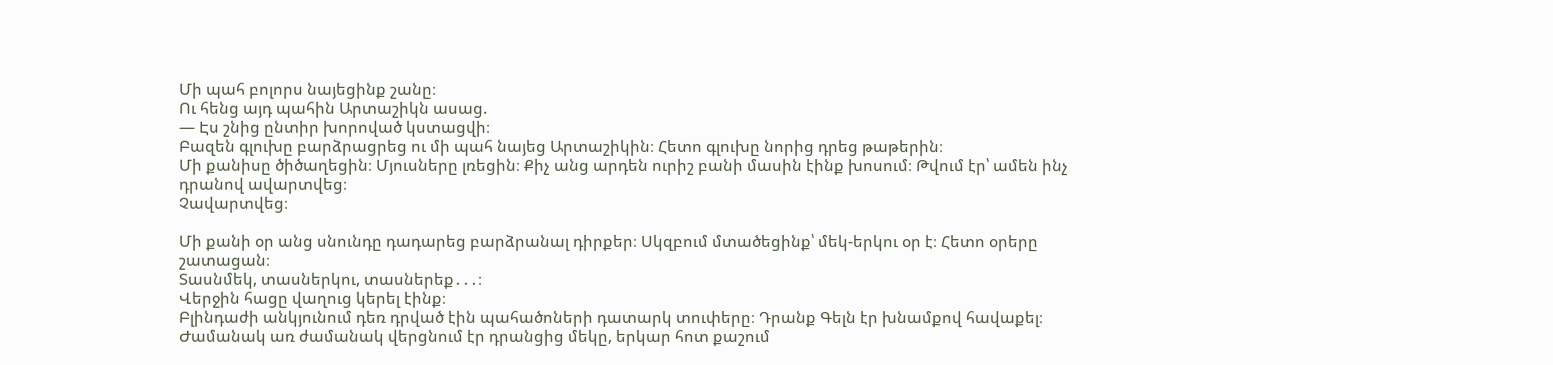Մի պահ բոլորս նայեցինք շանը։
Ու հենց այդ պահին Արտաշիկն ասաց.
— Էս շնից ընտիր խորոված կստացվի։
Բազեն գլուխը բարձրացրեց ու մի պահ նայեց Արտաշիկին։ Հետո գլուխը նորից դրեց թաթերին։
Մի քանիսը ծիծաղեցին։ Մյուսները լռեցին։ Քիչ անց արդեն ուրիշ բանի մասին էինք խոսում։ Թվում էր՝ ամեն ինչ դրանով ավարտվեց։
Չավարտվեց։

Մի քանի օր անց սնունդը դադարեց բարձրանալ դիրքեր։ Սկզբում մտածեցինք՝ մեկ-երկու օր է։ Հետո օրերը շատացան։
Տասնմեկ, տասներկու, տասներեք․․․։
Վերջին հացը վաղուց կերել էինք։
Բլինդաժի անկյունում դեռ դրված էին պահածոների դատարկ տուփերը։ Դրանք Գելն էր խնամքով հավաքել։ Ժամանակ առ ժամանակ վերցնում էր դրանցից մեկը, երկար հոտ քաշում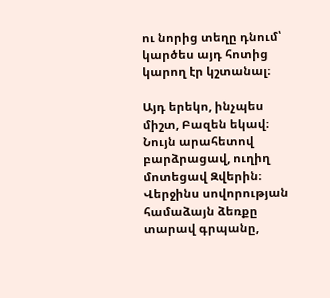ու նորից տեղը դնում՝ կարծես այդ հոտից կարող էր կշտանալ։

Այդ երեկո, ինչպես միշտ, Բազեն եկավ։ Նույն արահետով բարձրացավ, ուղիղ մոտեցավ Զվերին։ Վերջինս սովորության համաձայն ձեռքը տարավ գրպանը,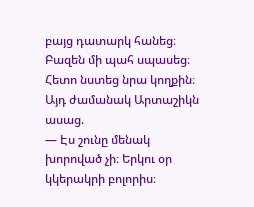բայց դատարկ հանեց։ Բազեն մի պահ սպասեց։ Հետո նստեց նրա կողքին։
Այդ ժամանակ Արտաշիկն ասաց.
— Էս շունը մենակ խորոված չի։ Երկու օր կկերակրի բոլորիս։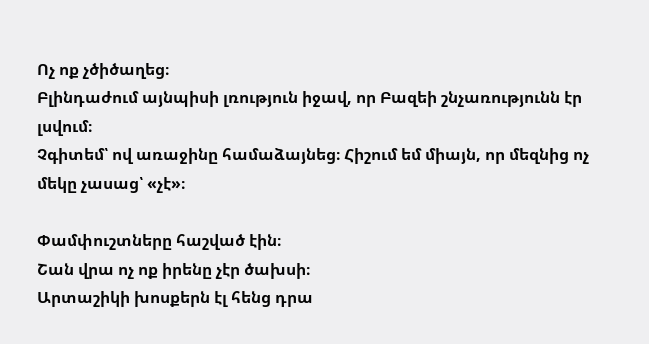Ոչ ոք չծիծաղեց։
Բլինդաժում այնպիսի լռություն իջավ, որ Բազեի շնչառությունն էր լսվում։
Չգիտեմ՝ ով առաջինը համաձայնեց։ Հիշում եմ միայն, որ մեզնից ոչ մեկը չասաց՝ «չէ»։

Փամփուշտները հաշված էին։
Շան վրա ոչ ոք իրենը չէր ծախսի։
Արտաշիկի խոսքերն էլ հենց դրա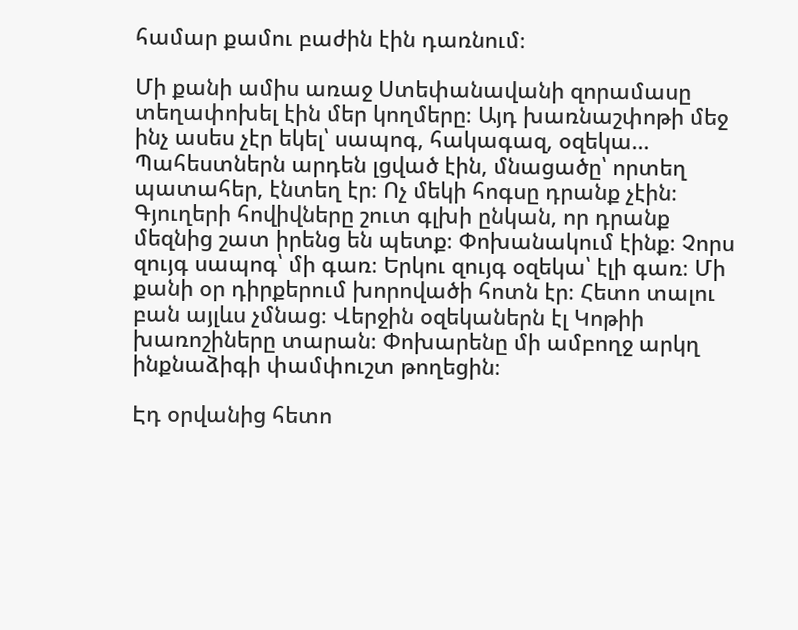համար քամու բաժին էին դառնում։

Մի քանի ամիս առաջ Ստեփանավանի զորամասը տեղափոխել էին մեր կողմերը։ Այդ խառնաշփոթի մեջ ինչ ասես չէր եկել՝ սապոգ, հակագազ, օզեկա… Պահեստներն արդեն լցված էին, մնացածը՝ որտեղ պատահեր, էնտեղ էր։ Ոչ մեկի հոգսը դրանք չէին։ Գյուղերի հովիվները շուտ գլխի ընկան, որ դրանք մեզնից շատ իրենց են պետք։ Փոխանակում էինք։ Չորս զույգ սապոգ՝ մի գառ։ Երկու զույգ օզեկա՝ էլի գառ։ Մի քանի օր դիրքերում խորովածի հոտն էր։ Հետո տալու բան այլևս չմնաց։ Վերջին օզեկաներն էլ Կոթիի խառոշիները տարան։ Փոխարենը մի ամբողջ արկղ ինքնաձիգի փամփուշտ թողեցին։

Էդ օրվանից հետո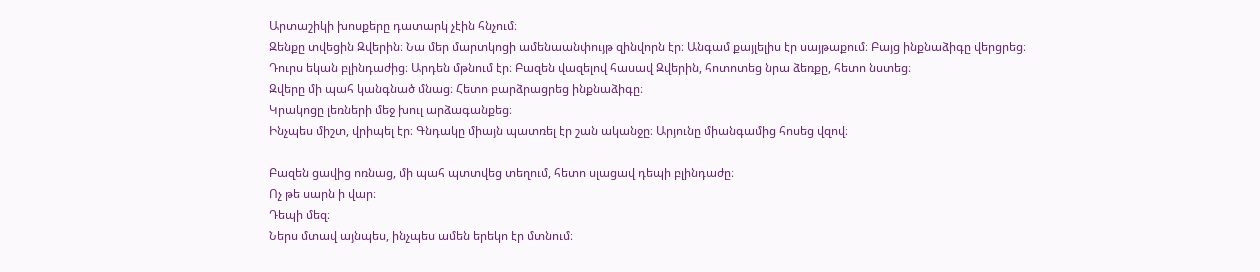Արտաշիկի խոսքերը դատարկ չէին հնչում։
Զենքը տվեցին Զվերին։ Նա մեր մարտկոցի ամենաանփույթ զինվորն էր։ Անգամ քայլելիս էր սայթաքում։ Բայց ինքնաձիգը վերցրեց։
Դուրս եկան բլինդաժից։ Արդեն մթնում էր։ Բազեն վազելով հասավ Զվերին, հոտոտեց նրա ձեռքը, հետո նստեց։
Զվերը մի պահ կանգնած մնաց։ Հետո բարձրացրեց ինքնաձիգը։
Կրակոցը լեռների մեջ խուլ արձագանքեց։
Ինչպես միշտ, վրիպել էր։ Գնդակը միայն պատռել էր շան ականջը։ Արյունը միանգամից հոսեց վզով։

Բազեն ցավից ոռնաց, մի պահ պտտվեց տեղում, հետո սլացավ դեպի բլինդաժը։
Ոչ թե սարն ի վար։
Դեպի մեզ։
Ներս մտավ այնպես, ինչպես ամեն երեկո էր մտնում։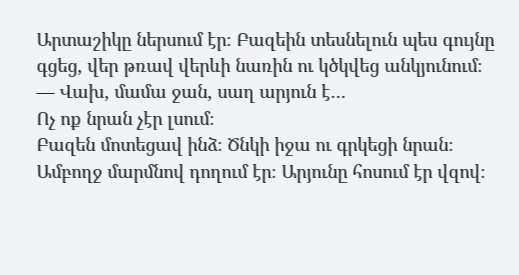Արտաշիկը ներսում էր։ Բազեին տեսնելուն պես գույնը գցեց, վեր թռավ վերևի նառին ու կծկվեց անկյունում։
— Վախ, մամա ջան, սաղ արյուն է…
Ոչ ոք նրան չէր լսում։
Բազեն մոտեցավ ինձ։ Ծնկի իջա ու գրկեցի նրան։ Ամբողջ մարմնով դողում էր։ Արյունը հոսում էր վզով։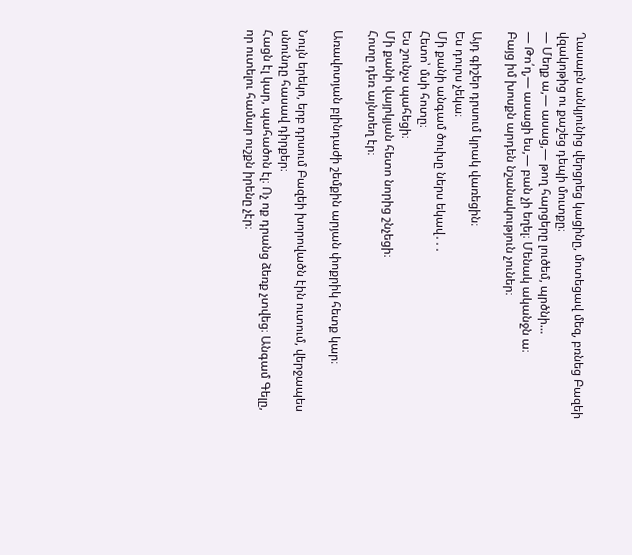Ղասաբն անկյունից վերցրեց կացինը, մոտեցավ մեզ, բռնեց Բազեի վզակոթից ու քաշեց դեպի մուտքը։
— Մեղք ա,— ասաց,— թող հարցերը լուծեմ, պրծնի…
— Թո՛ղ,— ասացի ես,— բան չի եղել։ Մենակ ականջն ա։
Բայց իմ խոսքն արդեն նշանակություն չուներ։

Այդ գիշեր դրսում կրակ վառեցին։
Ես դուրս չեկա։
Մի քանի անգամ ծուխը ներս եկավ․․․
Հետո՝ մսի հոտը։
Ես շունչս պահեցի։
Մի քանի վայրկյան հետո նորից շնչեցի։
Հոտը դեռ այնտեղ էր։

Առավոտյան բլինդաժի շեմքին արյան փոքրիկ հետք կար։

Նույն երեկո, երբ դրսում Բազեի խորովածն էին ուտում, վերջապես սնունդը հասավ դիրքեր։
Հացն էլ կար, պահածոն էլ։ Ոչ ոք դրանց ձեռք չտվեց։ Անգամ Գելը, որ ուտելու համար ուշքն իրենը չէր։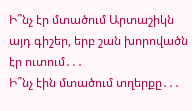Ի՞նչ էր մտածում Արտաշիկն այդ գիշեր, երբ շան խորովածն էր ուտում․․․
Ի՞նչ էին մտածում տղերքը․․․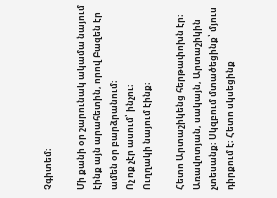Չգիտեմ։

Մի քանի օր շարունակ ակամա նայում էինք այն արահետին, որով Բազեն էր ամեն օր բարձրանում։
Ոչ ոք չէր ասում՝ ինչու։
Ուղղակի նայում էինք։

Հետո Արտաշիկենց հերթափոխն էր։
Առավոտյան, սակայն, Արտաշիկին չտեսանք։ Սկզբում մտածեցինք՝ մյուս դիրքում է։ Հետո սկսեցինք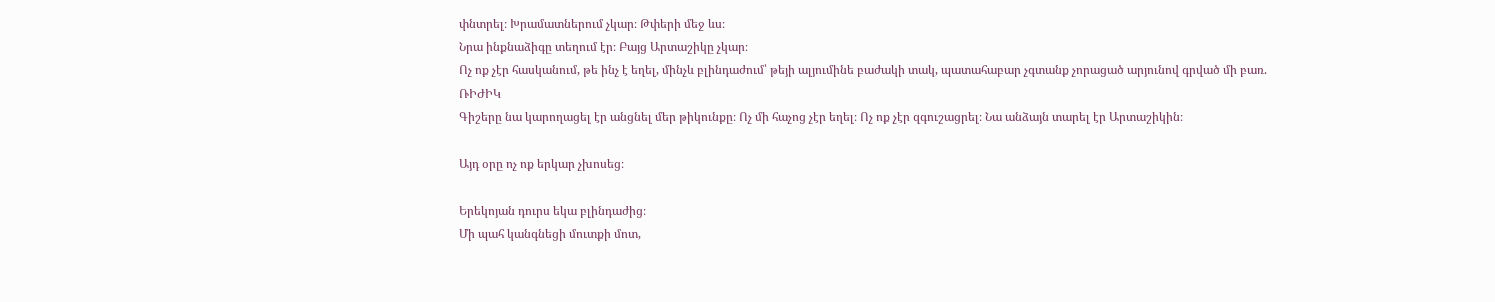փնտրել։ Խրամատներում չկար։ Թփերի մեջ ևս։
Նրա ինքնաձիգը տեղում էր։ Բայց Արտաշիկը չկար։
Ոչ ոք չէր հասկանում, թե ինչ է եղել, մինչև բլինդաժում՝ թեյի ալյումինե բաժակի տակ, պատահաբար չգտանք չորացած արյունով գրված մի բառ.
ՌԻԺԻԿ
Գիշերը նա կարողացել էր անցնել մեր թիկունքը։ Ոչ մի հաչոց չէր եղել։ Ոչ ոք չէր զգուշացրել։ Նա անձայն տարել էր Արտաշիկին։

Այդ օրը ոչ ոք երկար չխոսեց։

Երեկոյան դուրս եկա բլինդաժից։
Մի պահ կանգնեցի մուտքի մոտ,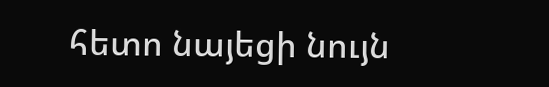հետո նայեցի նույն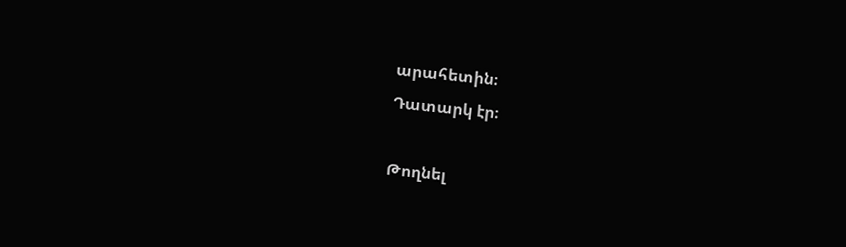արահետին։
Դատարկ էր։

Թողնել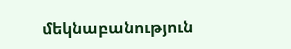մեկնաբանություն